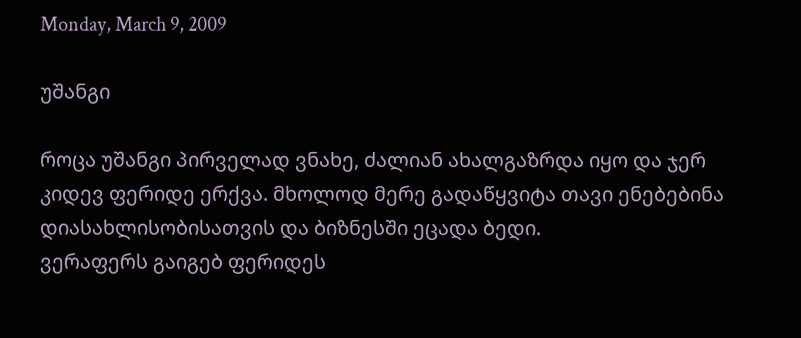Monday, March 9, 2009

უშანგი

როცა უშანგი პირველად ვნახე, ძალიან ახალგაზრდა იყო და ჯერ კიდევ ფერიდე ერქვა. მხოლოდ მერე გადაწყვიტა თავი ენებებინა დიასახლისობისათვის და ბიზნესში ეცადა ბედი.
ვერაფერს გაიგებ ფერიდეს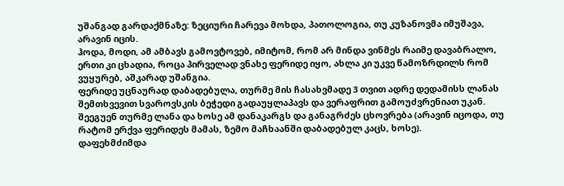უშანგად გარდაქმნაზე: ზეციური ჩარევა მოხდა, პათოლოგია, თუ კუზანოვმა იმუშავა, არავინ იცის.
ჰოდა, მოდი, ამ ამბავს გამოვტოვებ, იმიტომ, რომ არ მინდა ვინმეს რაიმე დავაბრალო, ერთი კი ცხადია, როცა პირველად ვნახე ფერიდე იყო, ახლა კი უკვე წამოზრდილს რომ ვუყურებ, აშკარად უშანგია.
ფერიდე უცნაურად დაბადებულა, თურმე მის ჩასახვმადე 3 თვით ადრე დედამისს ლანას შემთხვევით სვაროვსკის ბეჭედი გადაუყლაპავს და ვერაფრით გამოუძვრენიათ უკან. შეეგუენ თურმე ლანა და ხოსე ამ დანაკარგს და განაგრძეს ცხოვრება (არავინ იცოდა, თუ რატომ ერქვა ფერიდეს მამას, ზემო მაჩხაანში დაბადებულ კაცს, ხოსე).
დაფეხმძიმდა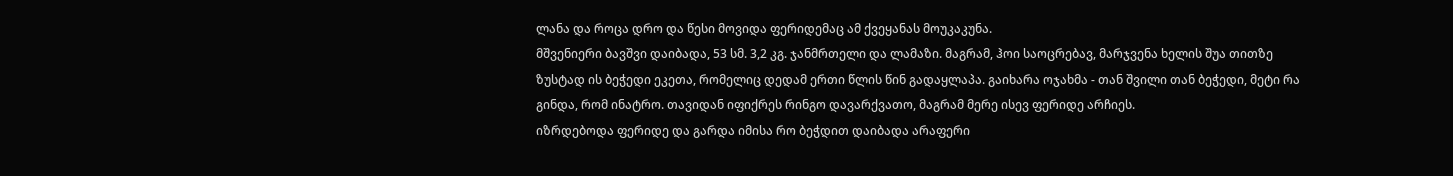ლანა და როცა დრო და წესი მოვიდა ფერიდემაც ამ ქვეყანას მოუკაკუნა.
მშვენიერი ბავშვი დაიბადა, 53 სმ. 3,2 კგ. ჯანმრთელი და ლამაზი. მაგრამ, ჰოი საოცრებავ, მარჯვენა ხელის შუა თითზე ზუსტად ის ბეჭედი ეკეთა, რომელიც დედამ ერთი წლის წინ გადაყლაპა. გაიხარა ოჯახმა - თან შვილი თან ბეჭედი, მეტი რა გინდა, რომ ინატრო. თავიდან იფიქრეს რინგო დავარქვათო, მაგრამ მერე ისევ ფერიდე არჩიეს.
იზრდებოდა ფერიდე და გარდა იმისა რო ბეჭდით დაიბადა არაფერი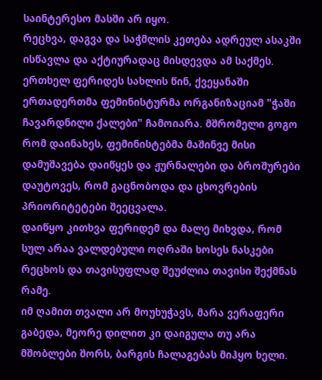საინტერესო მასში არ იყო.
რეცხვა, დაგვა და საჭმლის კეთება ადრეულ ასაკში ისწავლა და აქტიურადაც მისდევდა ამ საქმეს.
ერთხელ ფერიდეს სახლის წინ, ქვეყანაში ერთადერთმა ფემინისტურმა ორგანიზაციამ "ჭაში ჩავარდნილი ქალები" ჩამოიარა. მშრომელი გოგო რომ დაინახეს, ფემინისტებმა მაშინვე მისი დამუშავება დაიწყეს და ჟურნალები და ბროშურები დაუტოვეს, რომ გაცნობოდა და ცხოვრების პრიორიტეტები შეეცვალა.
დაიწყო კითხვა ფერიდემ და მალე მიხვდა, რომ სულ არაა ვალდებული ოღრაში ხოსეს ნასკები რეცხოს და თავისუფლად შეუძლია თავისი შექმნას რამე.
იმ ღამით თვალი არ მოუხუჭავს, მარა ვერაფერი გაბედა, მეორე დილით კი დაიგულა თუ არა მშობლები შორს, ბარგის ჩალაგებას მიჰყო ხელი.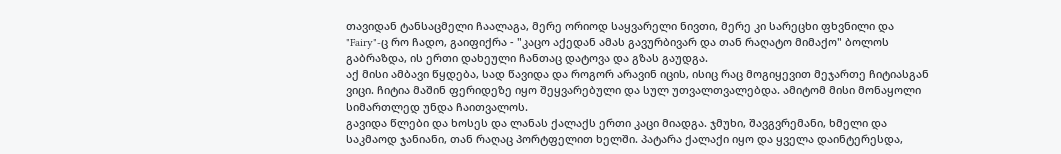თავიდან ტანსაცმელი ჩაალაგა, მერე ორიოდ საყვარელი ნივთი, მერე კი სარეცხი ფხვნილი და "Fairy"-ც რო ჩადო, გაიფიქრა - "კაცო აქედან ამას გავურბივარ და თან რაღატო მიმაქო" ბოლოს გაბრაზდა, ის ერთი დახეული ჩანთაც დატოვა და გზას გაუდგა.
აქ მისი ამბავი წყდება, სად წავიდა და როგორ არავინ იცის, ისიც რაც მოგიყევით მეჯართე ჩიტიასგან ვიცი. ჩიტია მაშინ ფერიდეზე იყო შეყვარებული და სულ უთვალთვალებდა. ამიტომ მისი მონაყოლი სიმართლედ უნდა ჩაითვალოს.
გავიდა წლები და ხოსეს და ლანას ქალაქს ერთი კაცი მიადგა. ჯმუხი, შავგვრემანი, ხმელი და საკმაოდ ჯანიანი, თან რაღაც პორტფელით ხელში. პატარა ქალაქი იყო და ყველა დაინტერესდა,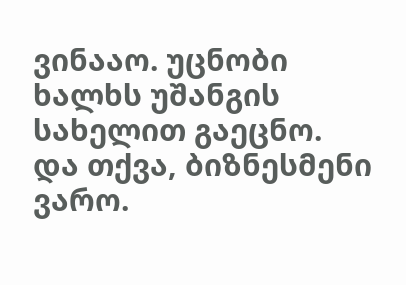ვინააო. უცნობი ხალხს უშანგის სახელით გაეცნო. და თქვა, ბიზნესმენი ვარო.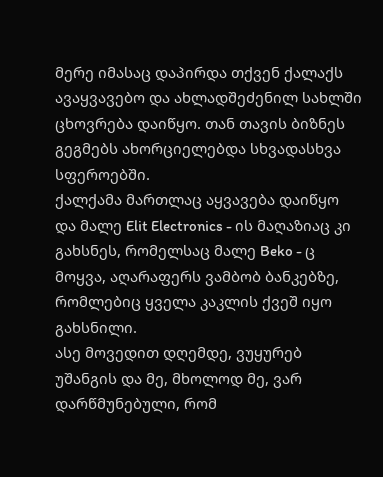მერე იმასაც დაპირდა თქვენ ქალაქს ავაყვავებო და ახლადშეძენილ სახლში ცხოვრება დაიწყო. თან თავის ბიზნეს გეგმებს ახორციელებდა სხვადასხვა სფეროებში.
ქალქამა მართლაც აყვავება დაიწყო და მალე Elit Electronics - ის მაღაზიაც კი გახსნეს, რომელსაც მალე Beko - ც მოყვა, აღარაფერს ვამბობ ბანკებზე, რომლებიც ყველა კაკლის ქვეშ იყო გახსნილი.
ასე მოვედით დღემდე, ვუყურებ უშანგის და მე, მხოლოდ მე, ვარ დარწმუნებული, რომ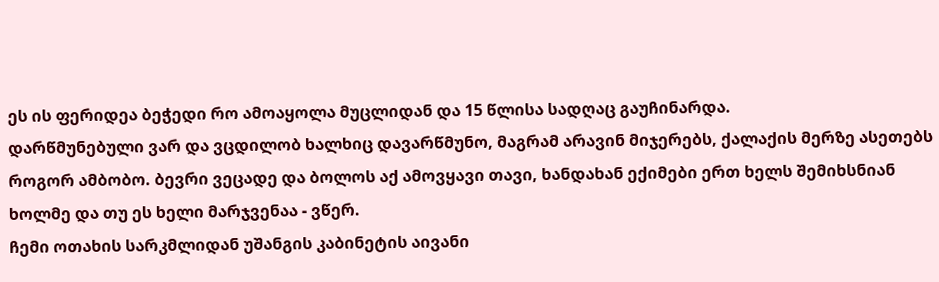ეს ის ფერიდეა ბეჭედი რო ამოაყოლა მუცლიდან და 15 წლისა სადღაც გაუჩინარდა.
დარწმუნებული ვარ და ვცდილობ ხალხიც დავარწმუნო, მაგრამ არავინ მიჯერებს, ქალაქის მერზე ასეთებს როგორ ამბობო. ბევრი ვეცადე და ბოლოს აქ ამოვყავი თავი, ხანდახან ექიმები ერთ ხელს შემიხსნიან ხოლმე და თუ ეს ხელი მარჯვენაა - ვწერ.
ჩემი ოთახის სარკმლიდან უშანგის კაბინეტის აივანი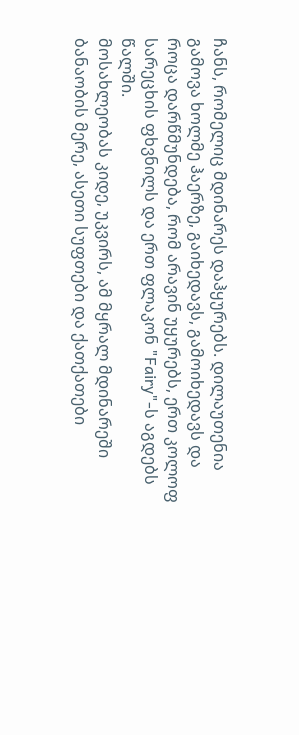ჩანს, რომელიც მდინარეს დაჰყურებს. დილაუთენია გამოვა ხოლმე ჰაერზე, გაიხედავს, გამოიხედავს და როცა დარწმუნდება, რომ არავინ უყურებს, ერთ კოლოფ სარეცხის ფხვნილს და ერთ ფლაკონ "Fairy"-ს აგდებს წალში.
მოსახლეობას კიდე, უკვირს, ამ მყრალ მდინარეში ბანაობის მერე, ასეთი სუფთები და ქათქათები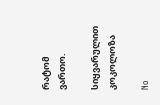რატომ ვართო.

სიყვარულით
კოკოლოზა

No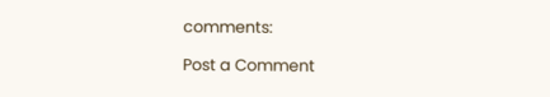comments:

Post a Comment